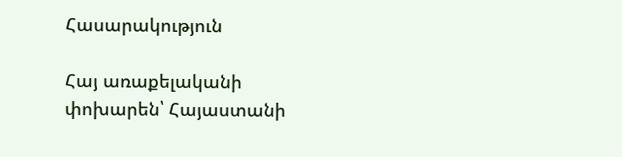Հասարակություն

Հայ առաքելականի փոխարեն՝ Հայաստանի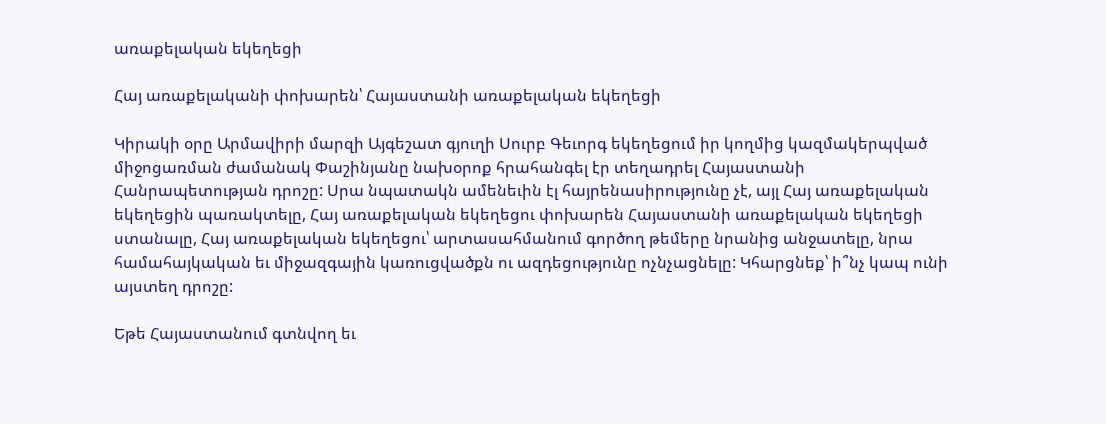առաքելական եկեղեցի

Հայ առաքելականի փոխարեն՝ Հայաստանի առաքելական եկեղեցի

Կիրակի օրը Արմավիրի մարզի Այգեշատ գյուղի Սուրբ Գեւորգ եկեղեցում իր կողմից կազմակերպված միջոցառման ժամանակ Փաշինյանը նախօրոք հրահանգել էր տեղադրել Հայաստանի Հանրապետության դրոշը: Սրա նպատակն ամենեւին էլ հայրենասիրությունը չէ, այլ Հայ առաքելական եկեղեցին պառակտելը, Հայ առաքելական եկեղեցու փոխարեն Հայաստանի առաքելական եկեղեցի ստանալը, Հայ առաքելական եկեղեցու՝ արտասահմանում գործող թեմերը նրանից անջատելը, նրա համահայկական եւ միջազգային կառուցվածքն ու ազդեցությունը ոչնչացնելը: Կհարցնեք՝ ի՞նչ կապ ունի այստեղ դրոշը:

Եթե Հայաստանում գտնվող եւ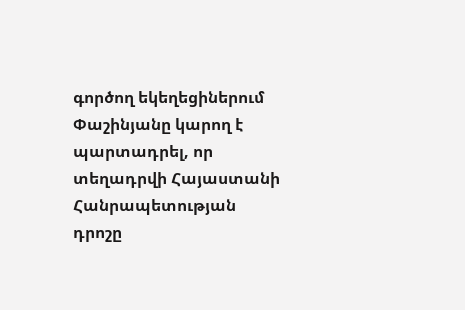գործող եկեղեցիներում Փաշինյանը կարող է պարտադրել, որ տեղադրվի Հայաստանի Հանրապետության դրոշը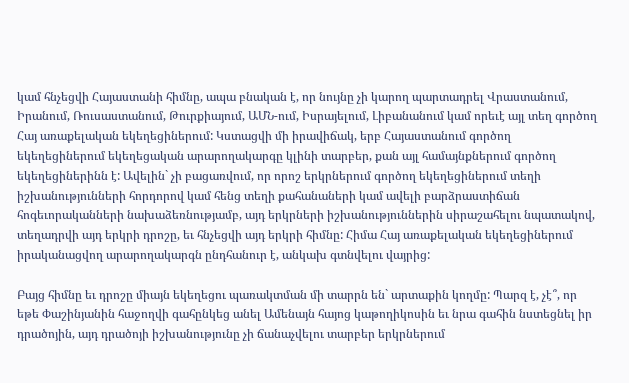կամ հնչեցվի Հայաստանի հիմնը, ապա բնական է, որ նույնը չի կարող պարտադրել Վրաստանում, Իրանում, Ռուսաստանում, Թուրքիայում, ԱՄՆ-ում, Իսրայելում, Լիբանանում կամ որեւէ այլ տեղ գործող Հայ առաքելական եկեղեցիներում: Կստացվի մի իրավիճակ, երբ Հայաստանում գործող եկեղեցիներում եկեղեցական արարողակարգը կլինի տարբեր, քան այլ համայնքներում գործող եկեղեցիներինն է: Ավելին` չի բացառվում, որ որոշ երկրներում գործող եկեղեցիներում տեղի իշխանությունների հորդորով կամ հենց տեղի քահանաների կամ ավելի բարձրաստիճան հոգեւորականների նախաձեռնությամբ, այդ երկրների իշխանություններին սիրաշահելու նպատակով, տեղադրվի այդ երկրի դրոշը, եւ հնչեցվի այդ երկրի հիմնը: Հիմա Հայ առաքելական եկեղեցիներում իրականացվող արարողակարգն ընդհանուր է, անկախ գտնվելու վայրից:

Բայց հիմնը եւ դրոշը միայն եկեղեցու պառակտման մի տարրն են` արտաքին կողմը: Պարզ է, չէ՞, որ եթե Փաշինյանին հաջողվի գահընկեց անել Ամենայն հայոց կաթողիկոսին եւ նրա գահին նստեցնել իր դրածոյին, այդ դրածոյի իշխանությունը չի ճանաչվելու տարբեր երկրներում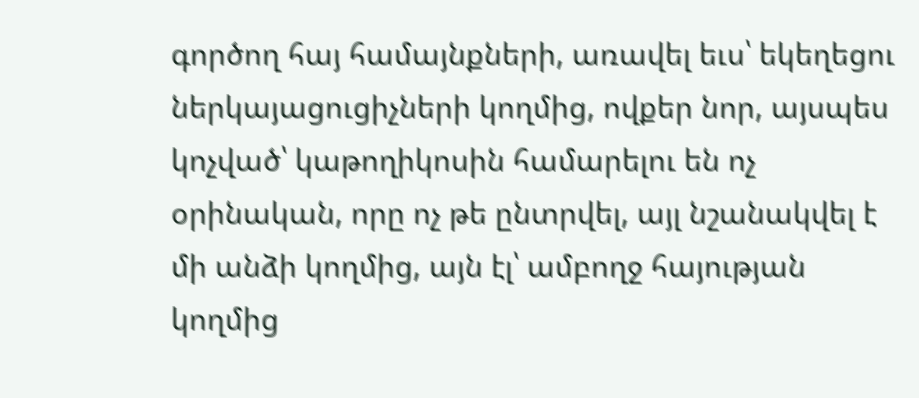գործող հայ համայնքների, առավել եւս՝ եկեղեցու ներկայացուցիչների կողմից, ովքեր նոր, այսպես կոչված՝ կաթողիկոսին համարելու են ոչ օրինական, որը ոչ թե ընտրվել, այլ նշանակվել է մի անձի կողմից, այն էլ՝ ամբողջ հայության կողմից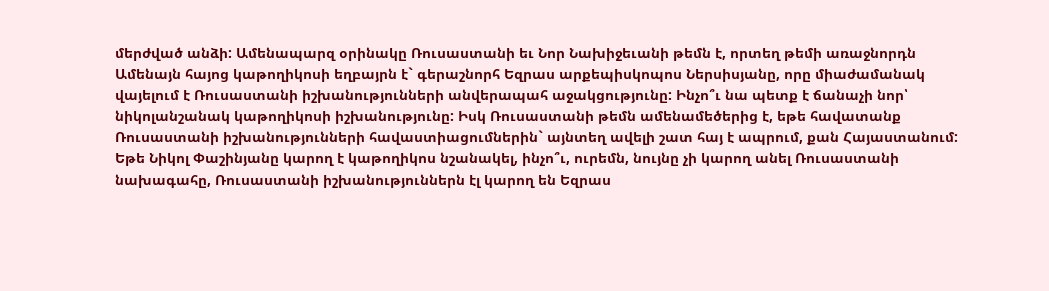մերժված անձի: Ամենապարզ օրինակը Ռուսաստանի եւ Նոր Նախիջեւանի թեմն է, որտեղ թեմի առաջնորդն Ամենայն հայոց կաթողիկոսի եղբայրն է` գերաշնորհ Եզրաս արքեպիսկոպոս Ներսիսյանը, որը միաժամանակ վայելում է Ռուսաստանի իշխանությունների անվերապահ աջակցությունը: Ինչո՞ւ նա պետք է ճանաչի նոր՝ նիկոլանշանակ կաթողիկոսի իշխանությունը: Իսկ Ռուսաստանի թեմն ամենամեծերից է, եթե հավատանք Ռուսաստանի իշխանությունների հավաստիացումներին` այնտեղ ավելի շատ հայ է ապրում, քան Հայաստանում: Եթե Նիկոլ Փաշինյանը կարող է կաթողիկոս նշանակել, ինչո՞ւ, ուրեմն, նույնը չի կարող անել Ռուսաստանի նախագահը, Ռուսաստանի իշխանություններն էլ կարող են Եզրաս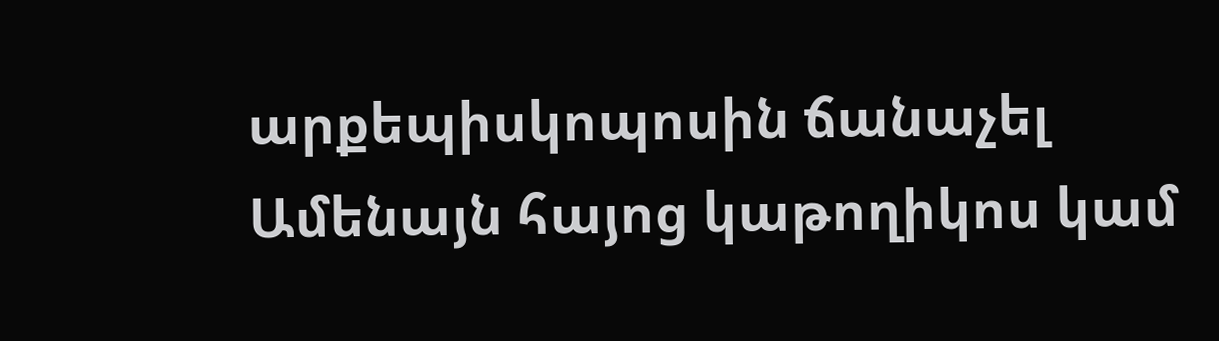արքեպիսկոպոսին ճանաչել Ամենայն հայոց կաթողիկոս կամ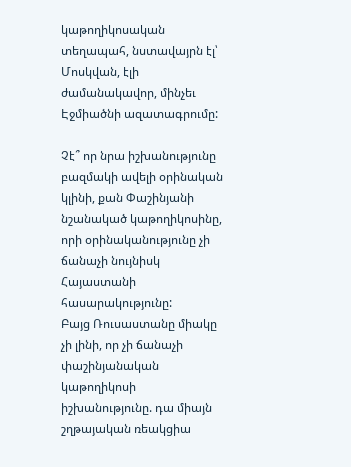կաթողիկոսական տեղապահ, նստավայրն էլ՝ Մոսկվան, էլի ժամանակավոր, մինչեւ Էջմիածնի ազատագրումը:

Չէ՞ որ նրա իշխանությունը բազմակի ավելի օրինական կլինի, քան Փաշինյանի նշանակած կաթողիկոսինը, որի օրինականությունը չի ճանաչի նույնիսկ Հայաստանի հասարակությունը:
Բայց Ռուսաստանը միակը չի լինի, որ չի ճանաչի փաշինյանական կաթողիկոսի իշխանությունը. դա միայն շղթայական ռեակցիա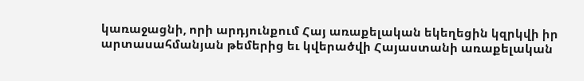կառաջացնի, որի արդյունքում Հայ առաքելական եկեղեցին կզրկվի իր արտասահմանյան թեմերից եւ կվերածվի Հայաստանի առաքելական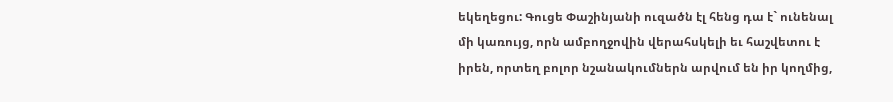եկեղեցու: Գուցե Փաշինյանի ուզածն էլ հենց դա է` ունենալ մի կառույց, որն ամբողջովին վերահսկելի եւ հաշվետու է իրեն, որտեղ բոլոր նշանակումներն արվում են իր կողմից,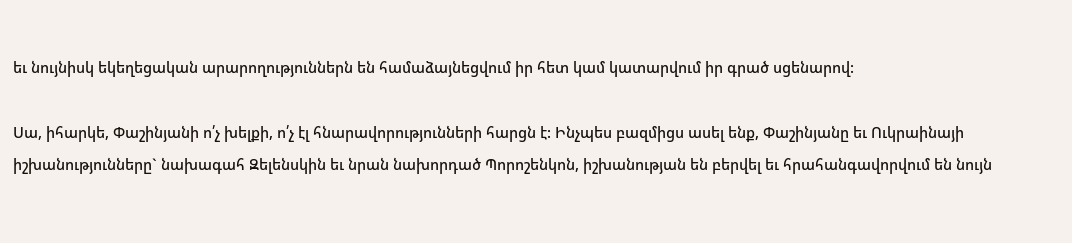եւ նույնիսկ եկեղեցական արարողություններն են համաձայնեցվում իր հետ կամ կատարվում իր գրած սցենարով:

Սա, իհարկե, Փաշինյանի ո՛չ խելքի, ո՛չ էլ հնարավորությունների հարցն է: Ինչպես բազմիցս ասել ենք, Փաշինյանը եւ Ուկրաինայի իշխանությունները` նախագահ Զելենսկին եւ նրան նախորդած Պորոշենկոն, իշխանության են բերվել եւ հրահանգավորվում են նույն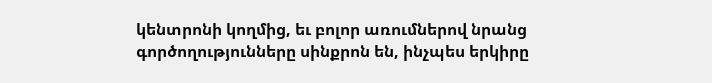կենտրոնի կողմից, եւ բոլոր առումներով նրանց գործողությունները սինքրոն են, ինչպես երկիրը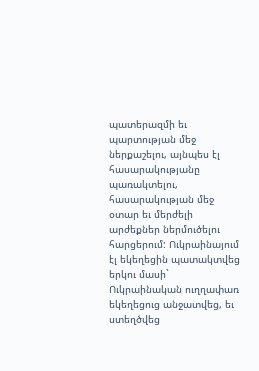պատերազմի եւ պարտության մեջ ներքաշելու, այնպես էլ հասարակությանը պառակտելու, հասարակության մեջ օտար եւ մերժելի արժեքներ ներմուծելու հարցերում: Ուկրաինայում էլ եկեղեցին պատակտվեց երկու մասի` Ուկրաինական ուղղափառ եկեղեցուց անջատվեց, եւ ստեղծվեց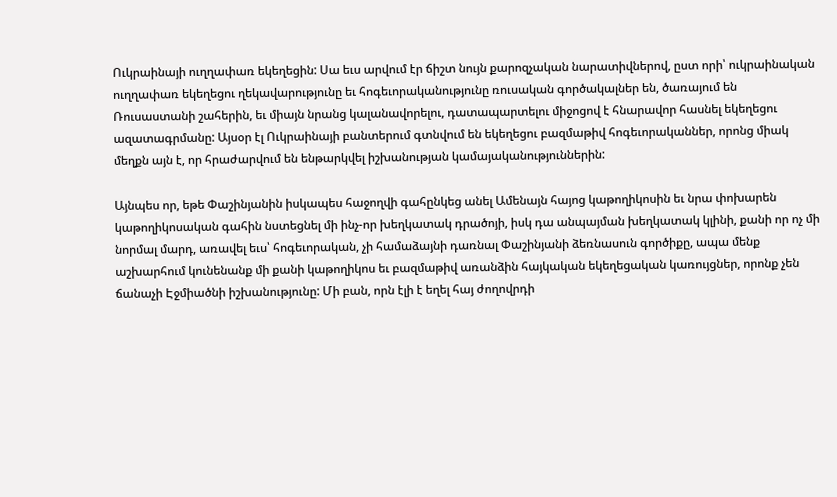Ուկրաինայի ուղղափառ եկեղեցին: Սա եւս արվում էր ճիշտ նույն քարոզչական նարատիվներով, ըստ որի՝ ուկրաինական ուղղափառ եկեղեցու ղեկավարությունը եւ հոգեւորականությունը ռուսական գործակալներ են, ծառայում են Ռուսաստանի շահերին, եւ միայն նրանց կալանավորելու, դատապարտելու միջոցով է հնարավոր հասնել եկեղեցու ազատագրմանը: Այսօր էլ Ուկրաինայի բանտերում գտնվում են եկեղեցու բազմաթիվ հոգեւորականներ, որոնց միակ մեղքն այն է, որ հրաժարվում են ենթարկվել իշխանության կամայականություններին:

Այնպես որ, եթե Փաշինյանին իսկապես հաջողվի գահընկեց անել Ամենայն հայոց կաթողիկոսին եւ նրա փոխարեն կաթողիկոսական գահին նստեցնել մի ինչ-որ խեղկատակ դրածոյի, իսկ դա անպայման խեղկատակ կլինի, քանի որ ոչ մի նորմալ մարդ, առավել եւս՝ հոգեւորական, չի համաձայնի դառնալ Փաշինյանի ձեռնասուն գործիքը, ապա մենք աշխարհում կունենանք մի քանի կաթողիկոս եւ բազմաթիվ առանձին հայկական եկեղեցական կառույցներ, որոնք չեն ճանաչի Էջմիածնի իշխանությունը: Մի բան, որն էլի է եղել հայ ժողովրդի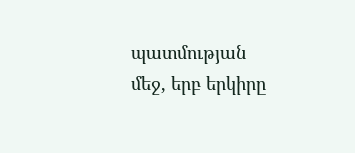պատմության մեջ, երբ երկիրը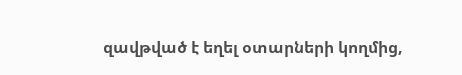զավթված է եղել օտարների կողմից,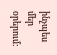ինչպես մեր օրերում: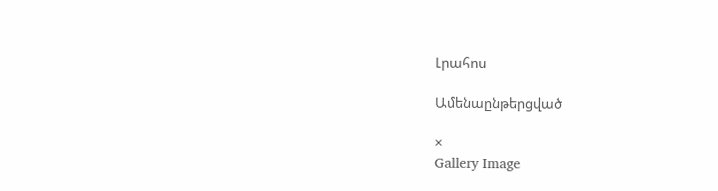Լրահոս

Ամենաընթերցված

×
Gallery Image